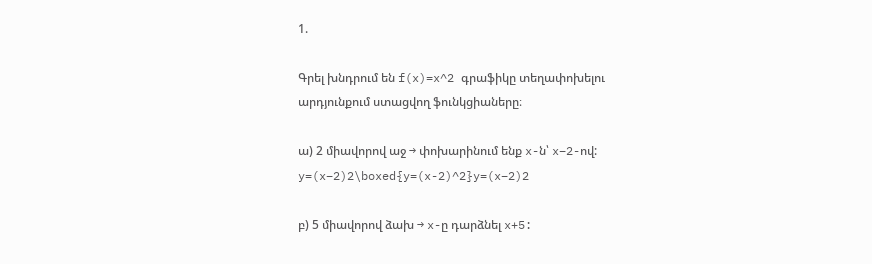1.

Գրել խնդրում են f(x)=x^2 գրաֆիկը տեղափոխելու արդյունքում ստացվող ֆունկցիաները։

ա) 2 միավորով աջ → փոխարինում ենք x-ն՝ x−2-ով: y=(x−2)2\boxed{y=(x-2)^2}y=(x−2)2

բ) 5 միավորով ձախ → x-ը դարձնել x+5: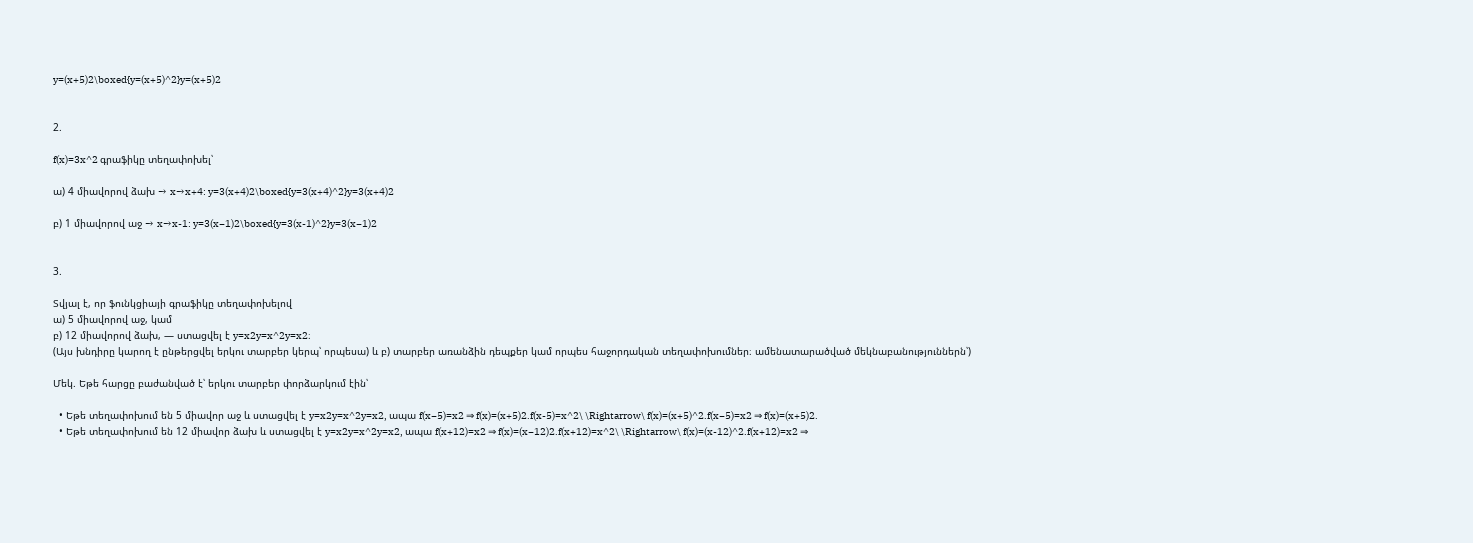y=(x+5)2\boxed{y=(x+5)^2}y=(x+5)2


2.

f(x)=3x^2 գրաֆիկը տեղափոխել՝

ա) 4 միավորով ձախ → x→x+4: y=3(x+4)2\boxed{y=3(x+4)^2}y=3(x+4)2

բ) 1 միավորով աջ → x→x-1: y=3(x−1)2\boxed{y=3(x-1)^2}y=3(x−1)2


3.

Տվյալ է, որ ֆունկցիայի գրաֆիկը տեղափոխելով
ա) 5 միավորով աջ, կամ
բ) 12 միավորով ձախ, — ստացվել է y=x2y=x^2y=x2։
(Այս խնդիրը կարող է ընթերցվել երկու տարբեր կերպ՝ որպեսա) և բ) տարբեր առանձին դեպքեր կամ որպես հաջորդական տեղափոխումներ։ ամենատարածված մեկնաբանություններն՝)

Մեկ. Եթե հարցը բաժանված է՝ երկու տարբեր փորձարկում էին՝

  • Եթե տեղափոխում են 5 միավոր աջ և ստացվել է y=x2y=x^2y=x2, ապա f(x−5)=x2 ⇒ f(x)=(x+5)2.f(x-5)=x^2\ \Rightarrow\ f(x)=(x+5)^2.f(x−5)=x2 ⇒ f(x)=(x+5)2.
  • Եթե տեղափոխում են 12 միավոր ձախ և ստացվել է y=x2y=x^2y=x2, ապա f(x+12)=x2 ⇒ f(x)=(x−12)2.f(x+12)=x^2\ \Rightarrow\ f(x)=(x-12)^2.f(x+12)=x2 ⇒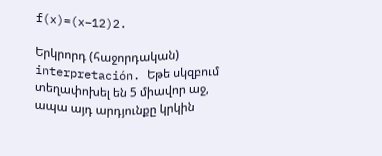f(x)=(x−12)2.

Երկրորդ (հաջորդական) interpretación. Եթե սկզբում տեղափոխել են 5 միավոր աջ, ապա այդ արդյունքը կրկին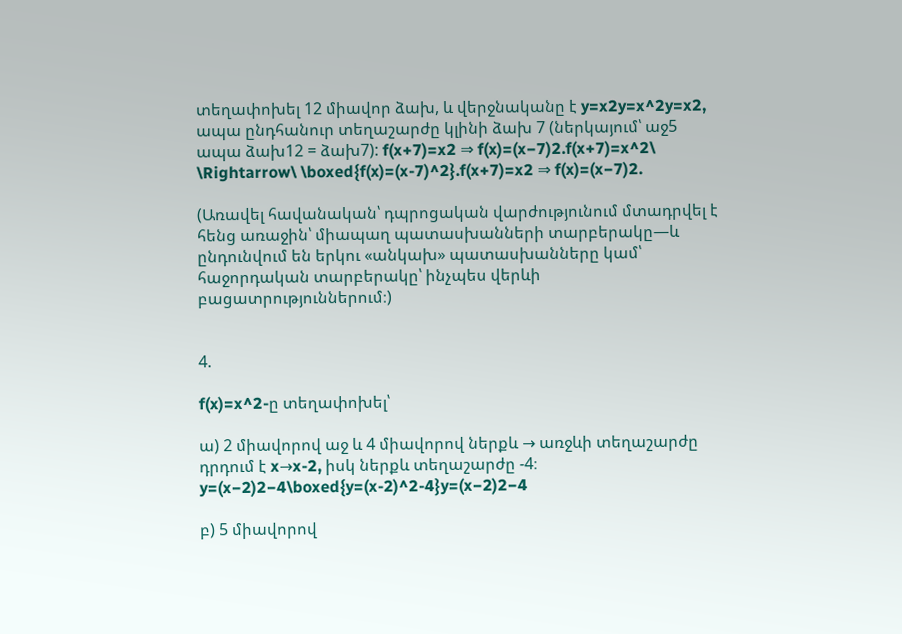տեղափոխել 12 միավոր ձախ, և վերջնականը է y=x2y=x^2y=x2, ապա ընդհանուր տեղաշարժը կլինի ձախ 7 (ներկայում՝ աջ5 ապա ձախ12 = ձախ7): f(x+7)=x2 ⇒ f(x)=(x−7)2.f(x+7)=x^2\ \Rightarrow\ \boxed{f(x)=(x-7)^2}.f(x+7)=x2 ⇒ f(x)=(x−7)2.

(Առավել հավանական՝ դպրոցական վարժությունում մտադրվել է հենց առաջին՝ միապաղ պատասխանների տարբերակը—և ընդունվում են երկու «անկախ» պատասխանները կամ՝ հաջորդական տարբերակը՝ ինչպես վերևի բացատրություններում։)


4.

f(x)=x^2-ը տեղափոխել՝

ա) 2 միավորով աջ և 4 միավորով ներքև → առջևի տեղաշարժը դրդում է x→x-2, իսկ ներքև տեղաշարժը -4։ y=(x−2)2−4\boxed{y=(x-2)^2-4}y=(x−2)2−4

բ) 5 միավորով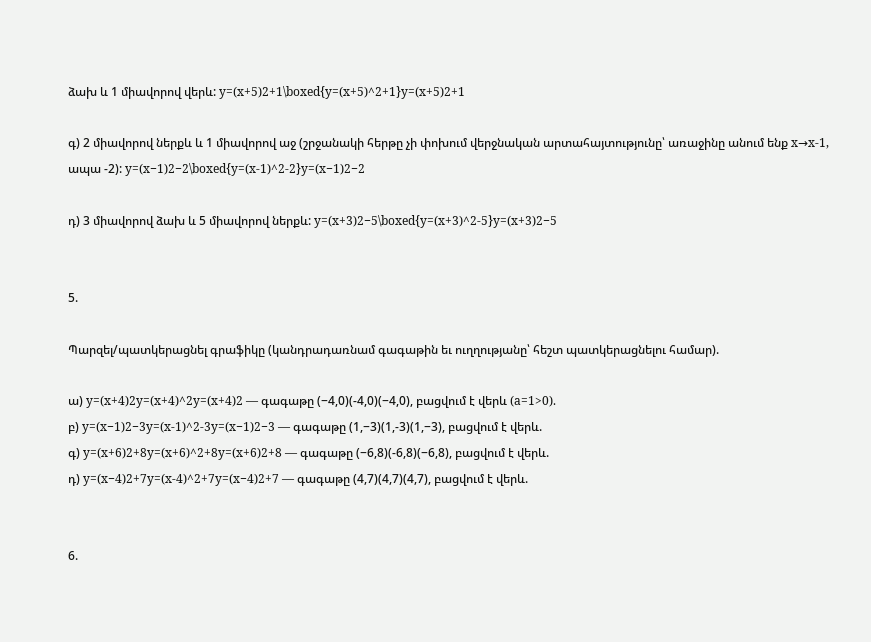ձախ և 1 միավորով վերև: y=(x+5)2+1\boxed{y=(x+5)^2+1}y=(x+5)2+1

գ) 2 միավորով ներքև և 1 միավորով աջ (շրջանակի հերթը չի փոխում վերջնական արտահայտությունը՝ առաջինը անում ենք x→x-1, ապա -2): y=(x−1)2−2\boxed{y=(x-1)^2-2}y=(x−1)2−2

դ) 3 միավորով ձախ և 5 միավորով ներքև: y=(x+3)2−5\boxed{y=(x+3)^2-5}y=(x+3)2−5


5.

Պարզել/պատկերացնել գրաֆիկը (կանդրադառնամ գագաթին եւ ուղղությանը՝ հեշտ պատկերացնելու համար).

ա) y=(x+4)2y=(x+4)^2y=(x+4)2 — գագաթը (−4,0)(-4,0)(−4,0), բացվում է վերև (a=1>0).
բ) y=(x−1)2−3y=(x-1)^2-3y=(x−1)2−3 — գագաթը (1,−3)(1,-3)(1,−3), բացվում է վերև.
գ) y=(x+6)2+8y=(x+6)^2+8y=(x+6)2+8 — գագաթը (−6,8)(-6,8)(−6,8), բացվում է վերև.
դ) y=(x−4)2+7y=(x-4)^2+7y=(x−4)2+7 — գագաթը (4,7)(4,7)(4,7), բացվում է վերև.


6.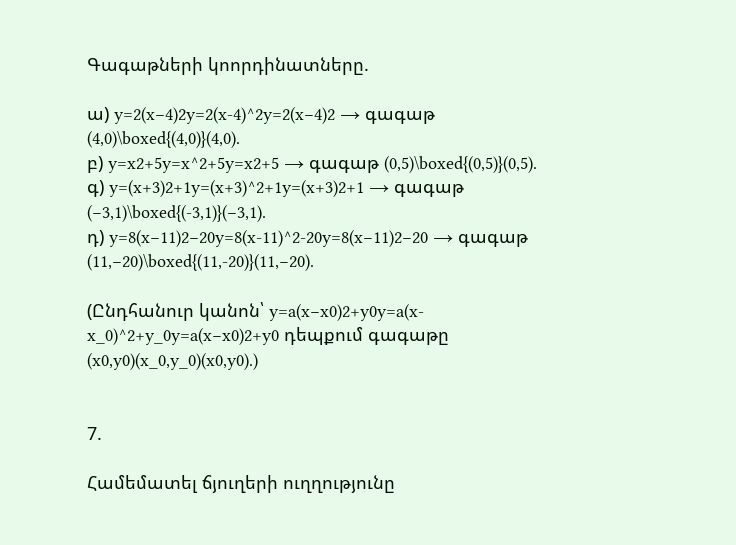Գագաթների կոորդինատները.

ա) y=2(x−4)2y=2(x-4)^2y=2(x−4)2 → գագաթ (4,0)\boxed{(4,0)}(4,0).
բ) y=x2+5y=x^2+5y=x2+5 → գագաթ (0,5)\boxed{(0,5)}(0,5).
գ) y=(x+3)2+1y=(x+3)^2+1y=(x+3)2+1 → գագաթ (−3,1)\boxed{(-3,1)}(−3,1).
դ) y=8(x−11)2−20y=8(x-11)^2-20y=8(x−11)2−20 → գագաթ (11,−20)\boxed{(11,-20)}(11,−20).

(Ընդհանուր կանոն՝ y=a(x−x0)2+y0y=a(x-x_0)^2+y_0y=a(x−x0)2+y0 դեպքում գագաթը (x0,y0)(x_0,y_0)(x0,y0).)


7.

Համեմատել ճյուղերի ուղղությունը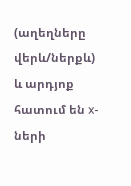(աղեղները վերև/ներքև) և արդյոք հատում են x-ների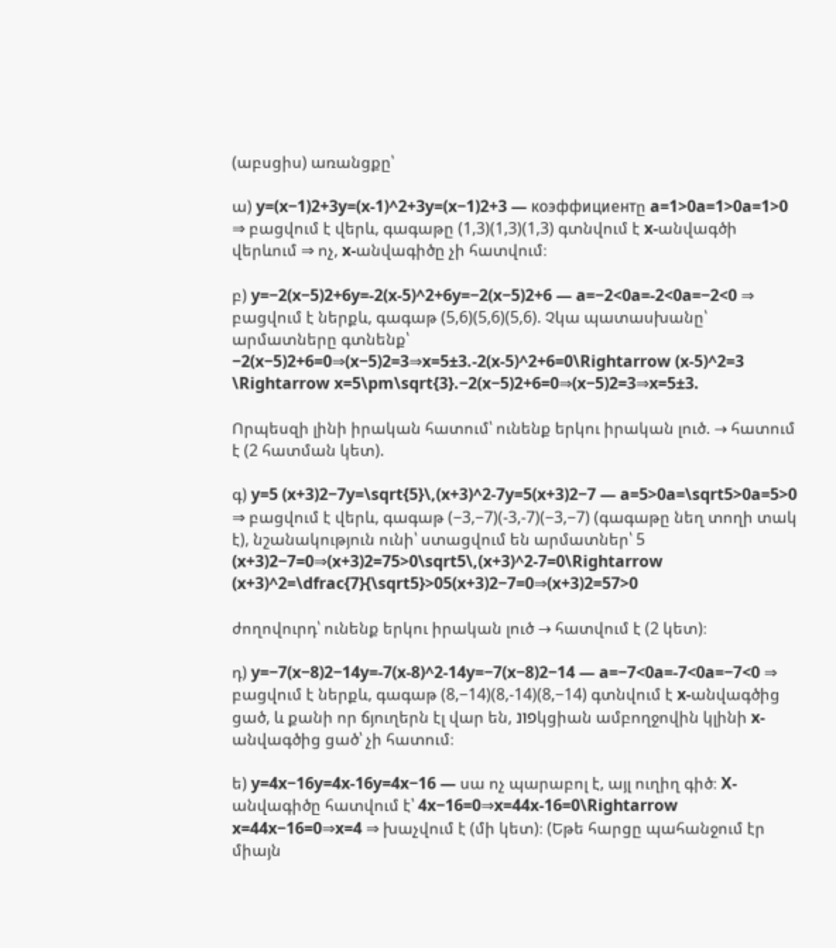(աբսցիս) առանցքը՝

ա) y=(x−1)2+3y=(x-1)^2+3y=(x−1)2+3 — коэффициентը a=1>0a=1>0a=1>0 ⇒ բացվում է վերև, գագաթը (1,3)(1,3)(1,3) գտնվում է x-անվագծի վերևում ⇒ ոչ, x-անվագիծը չի հատվում։

բ) y=−2(x−5)2+6y=-2(x-5)^2+6y=−2(x−5)2+6 — a=−2<0a=-2<0a=−2<0 ⇒ բացվում է ներքև, գագաթ (5,6)(5,6)(5,6). Չկա պատասխանը՝ արմատները գտնենք՝ −2(x−5)2+6=0⇒(x−5)2=3⇒x=5±3.-2(x-5)^2+6=0\Rightarrow (x-5)^2=3 \Rightarrow x=5\pm\sqrt{3}.−2(x−5)2+6=0⇒(x−5)2=3⇒x=5±3.

Որպեսզի լինի իրական հատում՝ ունենք երկու իրական լուծ. → հատում է (2 հատման կետ).

գ) y=5 (x+3)2−7y=\sqrt{5}\,(x+3)^2-7y=5(x+3)2−7 — a=5>0a=\sqrt5>0a=5>0 ⇒ բացվում է վերև, գագաթ (−3,−7)(-3,-7)(−3,−7) (գագաթը նեղ տողի տակ է), նշանակություն ունի՝ ստացվում են արմատներ՝ 5 (x+3)2−7=0⇒(x+3)2=75>0\sqrt5\,(x+3)^2-7=0\Rightarrow (x+3)^2=\dfrac{7}{\sqrt5}>05(x+3)2−7=0⇒(x+3)2=57>0

ժողովուրդ՝ ունենք երկու իրական լուծ → հատվում է (2 կետ)։

դ) y=−7(x−8)2−14y=-7(x-8)^2-14y=−7(x−8)2−14 — a=−7<0a=-7<0a=−7<0 ⇒ բացվում է ներքև, գագաթ (8,−14)(8,-14)(8,−14) գտնվում է x-անվագծից ցած, և քանի որ ճյուղերն էլ վար են, פונկցիան ամբողջովին կլինի x-անվագծից ցած՝ չի հատում։

ե) y=4x−16y=4x-16y=4x−16 — սա ոչ պարաբոլ է, այլ ուղիղ գիծ։ X-անվագիծը հատվում է՝ 4x−16=0⇒x=44x-16=0\Rightarrow x=44x−16=0⇒x=4 ⇒ խաչվում է (մի կետ)։ (Եթե հարցը պահանջում էր միայն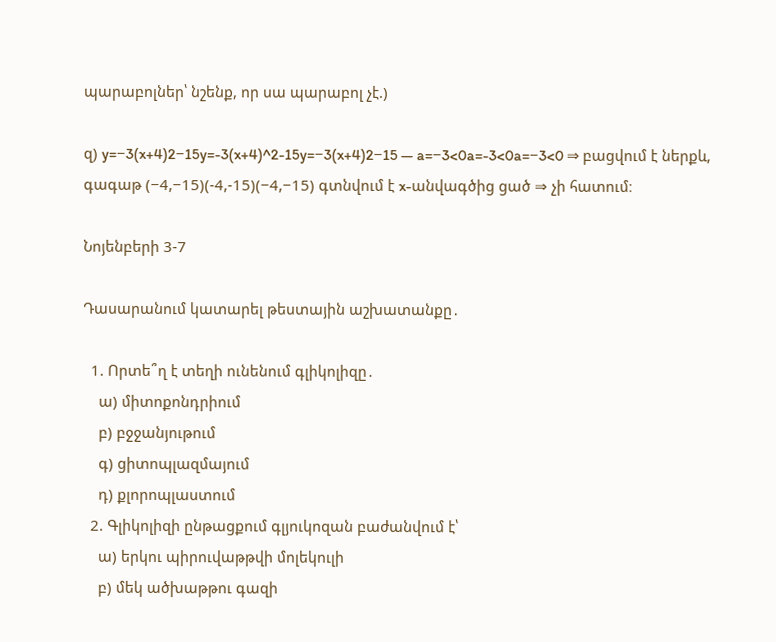պարաբոլներ՝ նշենք, որ սա պարաբոլ չէ.)

զ) y=−3(x+4)2−15y=-3(x+4)^2-15y=−3(x+4)2−15 — a=−3<0a=-3<0a=−3<0 ⇒ բացվում է ներքև, գագաթ (−4,−15)(-4,-15)(−4,−15) գտնվում է x-անվագծից ցած ⇒ չի հատում։

Նոյենբերի 3-7

Դասարանում կատարել թեստային աշխատանքը․

  1. Որտե՞ղ է տեղի ունենում գլիկոլիզը․
    ա) միտոքոնդրիում
    բ) բջջանյութում
    գ) ցիտոպլազմայում
    դ) քլորոպլաստում
  2. Գլիկոլիզի ընթացքում գլյուկոզան բաժանվում է՝
    ա) երկու պիրուվաթթվի մոլեկուլի
    բ) մեկ ածխաթթու գազի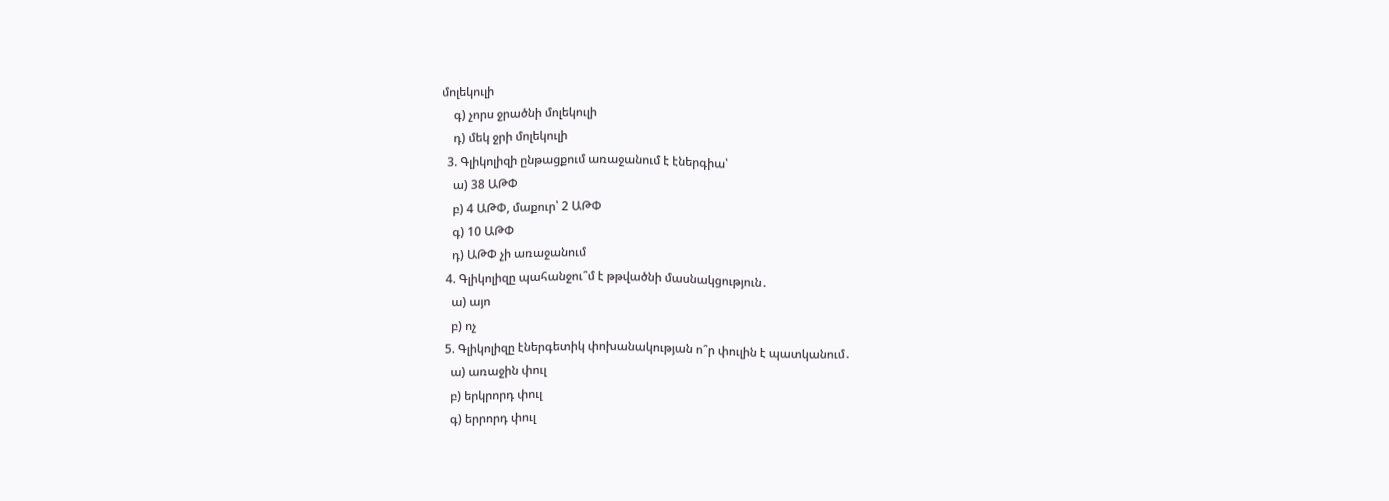մոլեկուլի
    գ) չորս ջրածնի մոլեկուլի
    դ) մեկ ջրի մոլեկուլի
  3. Գլիկոլիզի ընթացքում առաջանում է էներգիա՝
    ա) 38 ԱԹՓ
    բ) 4 ԱԹՓ, մաքուր՝ 2 ԱԹՓ
    գ) 10 ԱԹՓ
    դ) ԱԹՓ չի առաջանում
  4. Գլիկոլիզը պահանջու՞մ է թթվածնի մասնակցություն․
    ա) այո
    բ) ոչ
  5. Գլիկոլիզը էներգետիկ փոխանակության ո՞ր փուլին է պատկանում․
    ա) առաջին փուլ
    բ) երկրորդ փուլ
    գ) երրորդ փուլ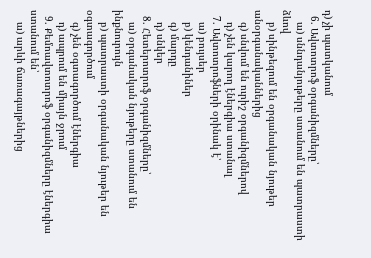դ) չի պատկանում
  6. Ավտոտրոֆ օրգանիզմները՝
    ա) սննդանյութերը ստանում են պատրաստի ձևով
    բ) սինթեզում են օրգանական նյութեր անօրգանականներից
    գ) սնվում են ուրիշ օրգանիզմներով
    դ) չեն կարող էներգիա ստանալ
  7. Ավտոտրոֆների օրինակ է՝
    ա) բույսեր
    բ) կենդանիներ
    գ) մարդը
    դ) սնկեր
  8. Հետերոտրոֆ օրգանիզմները՝
    ա) օրգանական նյութերը ստանում են ինքնուրույն
    բ) պատրաստի օրգանական նյութեր են օգտագործում
    գ) չեն օգտագործում էներգիա
    դ) ապրում են միայն ջրում
  9. Քեմոավտոտրոֆ օրգանիզմները էներգիա ստանում են՝
    ա) արևի ճառագայթներից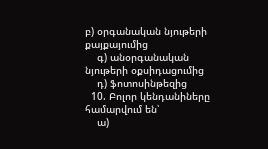բ) օրգանական նյութերի քայքայումից
    գ) անօրգանական նյութերի օքսիդացումից
    դ) ֆոտոսինթեզից
  10. Բոլոր կենդանիները համարվում են՝
    ա)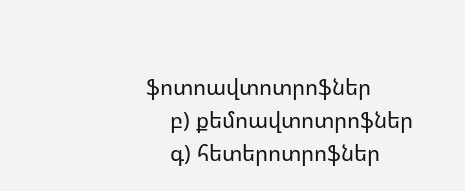ֆոտոավտոտրոֆներ
    բ) քեմոավտոտրոֆներ
    գ) հետերոտրոֆներ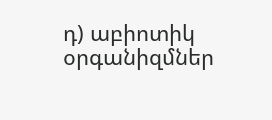դ) աբիոտիկ օրգանիզմներ